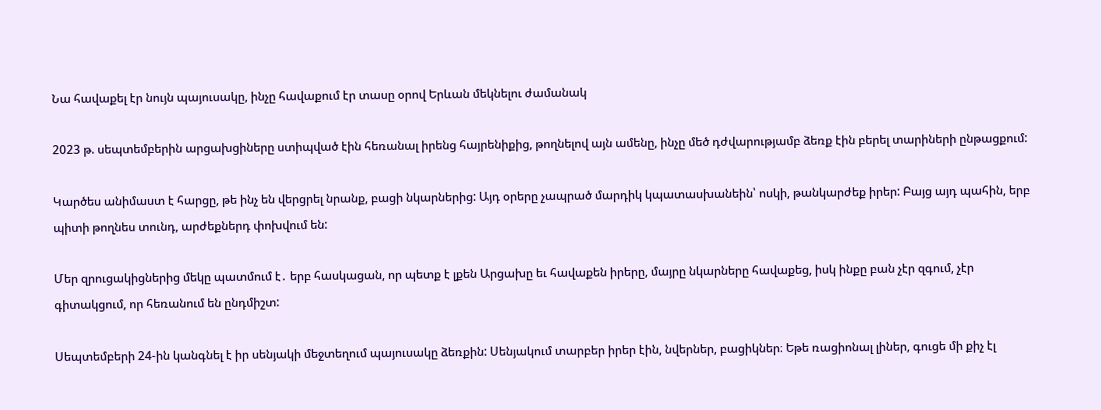Նա հավաքել էր նույն պայուսակը, ինչը հավաքում էր տասը օրով Երևան մեկնելու ժամանակ

2023 թ. սեպտեմբերին արցախցիները ստիպված էին հեռանալ իրենց հայրենիքից, թողնելով այն ամենը, ինչը մեծ դժվարությամբ ձեռք էին բերել տարիների ընթացքում:

Կարծես անիմաստ է հարցը, թե ինչ են վերցրել նրանք, բացի նկարներից: Այդ օրերը չապրած մարդիկ կպատասխանեին՝ ոսկի, թանկարժեք իրեր: Բայց այդ պահին, երբ պիտի թողնես տունդ, արժեքներդ փոխվում են:

Մեր զրուցակիցներից մեկը պատմում է․ երբ հասկացան, որ պետք է լքեն Արցախը եւ հավաքեն իրերը, մայրը նկարները հավաքեց, իսկ ինքը բան չէր զգում, չէր գիտակցում, որ հեռանում են ընդմիշտ:

Սեպտեմբերի 24-ին կանգնել է իր սենյակի մեջտեղում պայուսակը ձեռքին: Սենյակում տարբեր իրեր էին, նվերներ, բացիկներ։ Եթե ռացիոնալ լիներ, գուցե մի քիչ էլ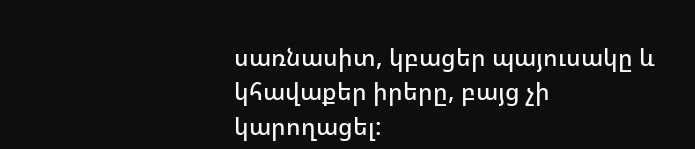սառնասիտ, կբացեր պայուսակը և կհավաքեր իրերը, բայց չի կարողացել: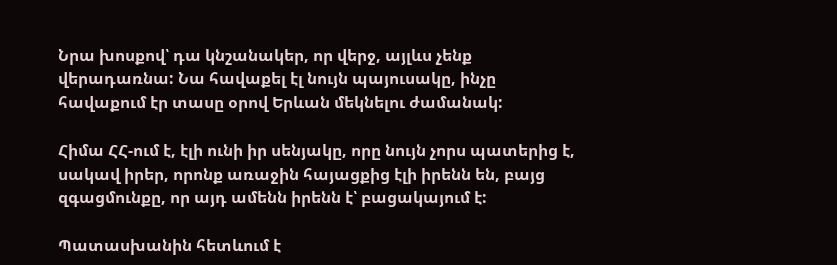Նրա խոսքով՝ դա կնշանակեր, որ վերջ, այլևս չենք վերադառնա: Նա հավաքել էլ նույն պայուսակը, ինչը հավաքում էր տասը օրով Երևան մեկնելու ժամանակ:

Հիմա ՀՀ-ում է, էլի ունի իր սենյակը, որը նույն չորս պատերից է, սակավ իրեր, որոնք առաջին հայացքից էլի իրենն են, բայց զգացմունքը, որ այդ ամենն իրենն է՝ բացակայում է:

Պատասխանին հետևում է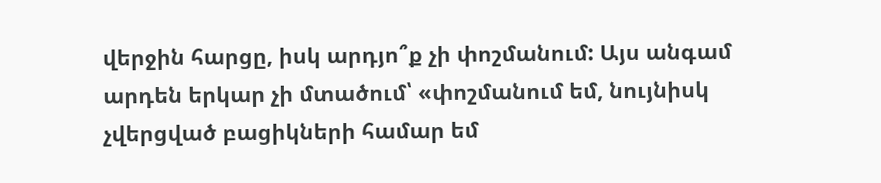վերջին հարցը, իսկ արդյո՞ք չի փոշմանում: Այս անգամ արդեն երկար չի մտածում՝ «փոշմանում եմ, նույնիսկ չվերցված բացիկների համար եմ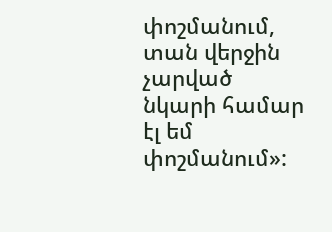փոշմանում, տան վերջին չարված նկարի համար էլ եմ փոշմանում»: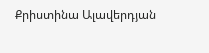Քրիստինա Ալավերդյան